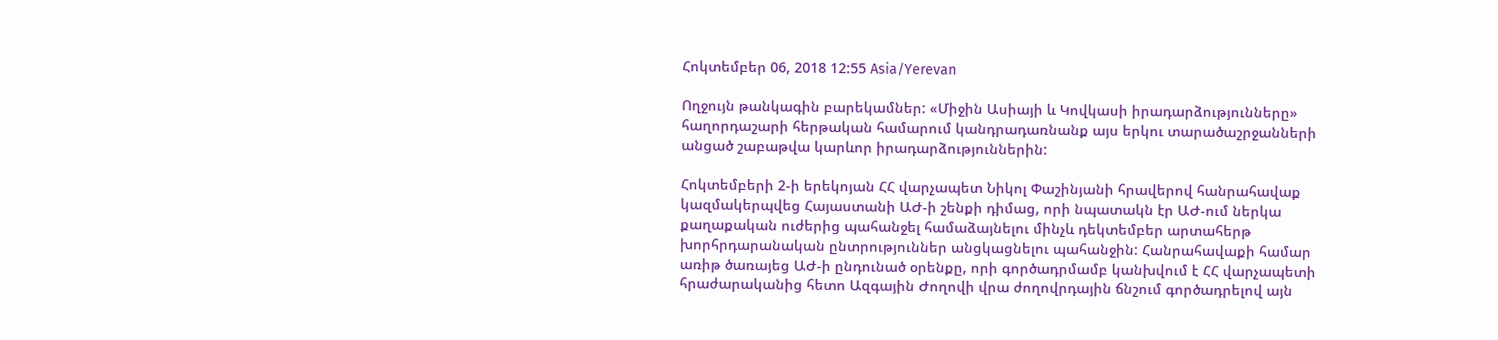Հոկտեմբեր 06, 2018 12:55 Asia/Yerevan

Ողջույն թանկագին բարեկամներ: «Միջին Ասիայի և Կովկասի իրադարձությունները» հաղորդաշարի հերթական համարում կանդրադառնանք այս երկու տարածաշրջանների անցած շաբաթվա կարևոր իրադարձություններին:

Հոկտեմբերի 2-ի երեկոյան ՀՀ վարչապետ Նիկոլ Փաշինյանի հրավերով հանրահավաք կազմակերպվեց Հայաստանի ԱԺ-ի շենքի դիմաց, որի նպատակն էր ԱԺ-ում ներկա քաղաքական ուժերից պահանջել համաձայնելու մինչև դեկտեմբեր արտահերթ խորհրդարանական ընտրություններ անցկացնելու պահանջին: Հանրահավաքի համար առիթ ծառայեց ԱԺ-ի ընդունած օրենքը, որի գործադրմամբ կանխվում է ՀՀ վարչապետի հրաժարականից հետո Ազգային Ժողովի վրա ժողովրդային ճնշում գործադրելով այն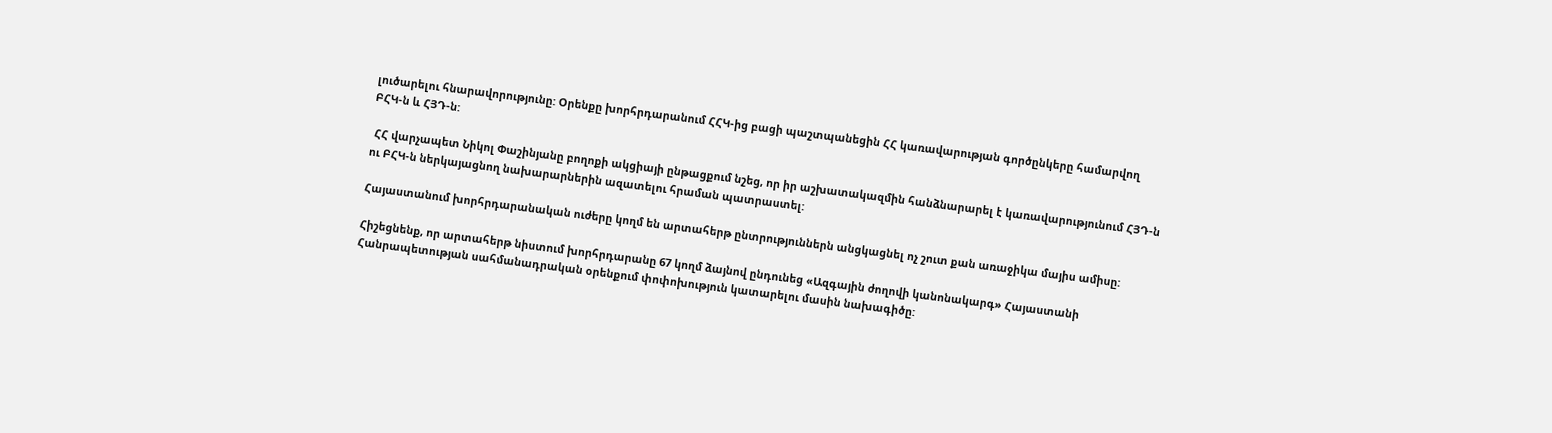լուծարելու հնարավորությունը: Օրենքը խորհրդարանում ՀՀԿ-ից բացի պաշտպանեցին ՀՀ կառավարության գործընկերը համարվող ԲՀԿ-ն և ՀՅԴ-ն:

 ՀՀ վարչապետ Նիկոլ Փաշինյանը բողոքի ակցիայի ընթացքում նշեց, որ իր աշխատակազմին հանձնարարել է կառավարությունում ՀՅԴ-ն ու ԲՀԿ-ն ներկայացնող նախարարներին ազատելու հրաման պատրաստել:

Հայաստանում խորհրդարանական ուժերը կողմ են արտահերթ ընտրություններն անցկացնել ոչ շուտ քան առաջիկա մայիս ամիսը:

Հիշեցնենք, որ արտահերթ նիստում խորհրդարանը 67 կողմ ձայնով ընդունեց «Ազգային ժողովի կանոնակարգ» Հայաստանի Հանրապետության սահմանադրական օրենքում փոփոխություն կատարելու մասին նախագիծը: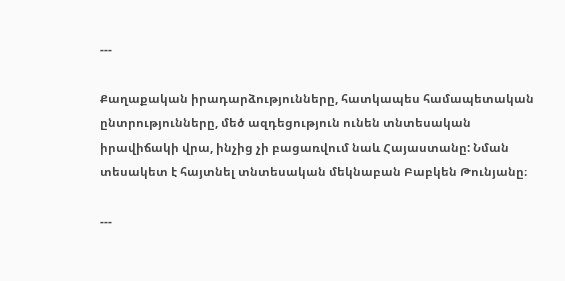---

Քաղաքական իրադարձությունները, հատկապես համապետական ընտրությունները, մեծ ազդեցություն ունեն տնտեսական իրավիճակի վրա, ինչից չի բացառվում նաև Հայաստանը: Նման տեսակետ է հայտնել տնտեսական մեկնաբան Բաբկեն Թունյանը։

---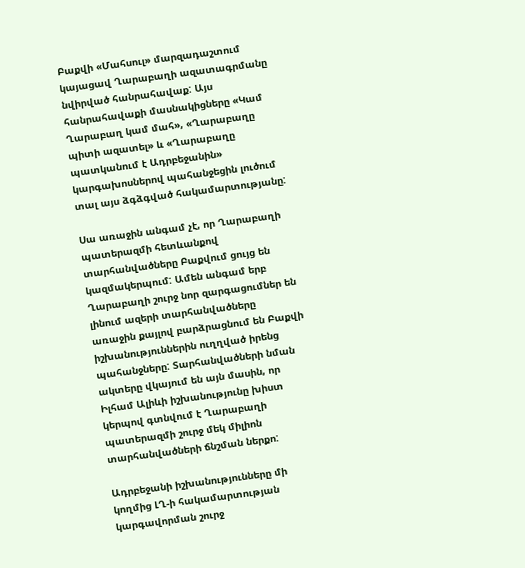Բաքվի «Մահսուլ» մարզադաշտում կայացավ Ղարաբաղի ազատագրմանը նվիրված հանրահավաք: Այս հանրահավաքի մասնակիցները «Կամ Ղարաբաղ կամ մահ», «Ղարաբաղը պիտի ազատել» և «Ղարաբաղը պատկանում է Ադրբեջանին» կարգախոսներով պահանջեցին լուծում տալ այս ձգձգված հակամարտությանը:

Սա առաջին անգամ չէ, որ Ղարաբաղի պատերազմի հետևանքով տարհանվածները Բաքվում ցույց են կազմակերպում: Ամեն անգամ երբ Ղարաբաղի շուրջ նոր զարգացումներ են լինում ազերի տարհանվածները առաջին քայլով բարձրացնում են Բաքվի իշխանություններին ուղղված իրենց պահանջները: Տարհանվածների նման ակտերը վկայում են այն մասին, որ Իլհամ Ալիևի իշխանությունը խիստ կերպով գտնվում է Ղարաբաղի պատերազմի շուրջ մեկ միլիոն տարհանվածների ճնշման ներքո:

Ադրբեջանի իշխանությունները մի կողմից ԼՂ-ի հակամարտության կարգավորման շուրջ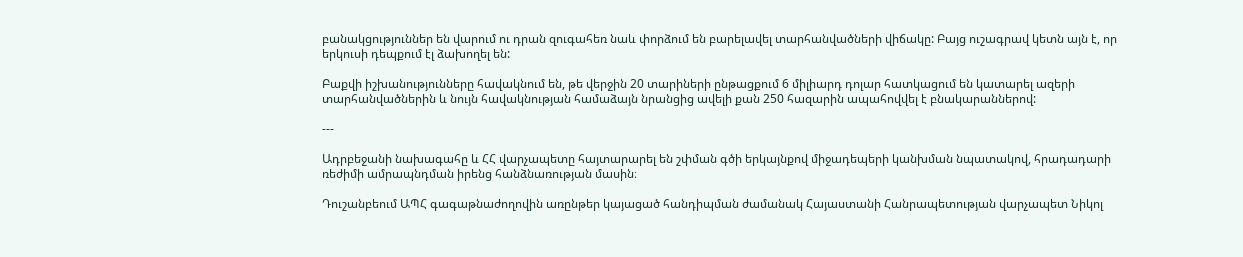բանակցություններ են վարում ու դրան զուգահեռ նաև փորձում են բարելավել տարհանվածների վիճակը: Բայց ուշագրավ կետն այն է, որ երկուսի դեպքում էլ ձախողել են:

Բաքվի իշխանությունները հավակնում են, թե վերջին 20 տարիների ընթացքում 6 միլիարդ դոլար հատկացում են կատարել ազերի տարհանվածներին և նույն հավակնության համաձայն նրանցից ավելի քան 250 հազարին ապահովվել է բնակարաններով:

---

Ադրբեջանի նախագահը և ՀՀ վարչապետը հայտարարել են շփման գծի երկայնքով միջադեպերի կանխման նպատակով, հրադադարի ռեժիմի ամրապնդման իրենց հանձնառության մասին։

Դուշանբեում ԱՊՀ գագաթնաժողովին առընթեր կայացած հանդիպման ժամանակ Հայաստանի Հանրապետության վարչապետ Նիկոլ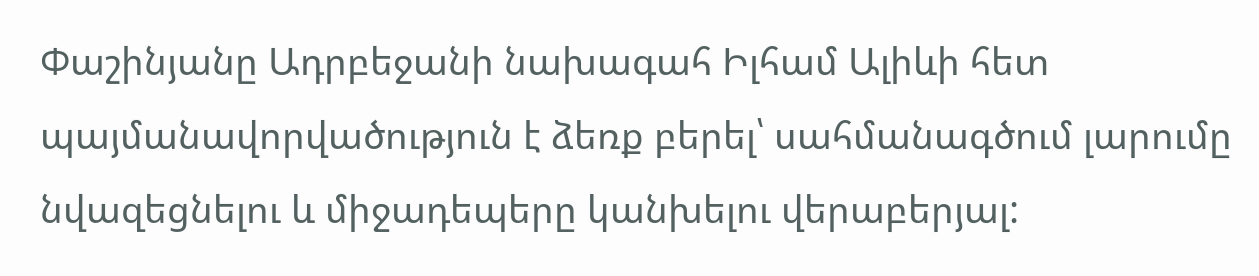Փաշինյանը Ադրբեջանի նախագահ Իլհամ Ալիևի հետ պայմանավորվածություն է ձեռք բերել՝ սահմանագծում լարումը նվազեցնելու և միջադեպերը կանխելու վերաբերյալ: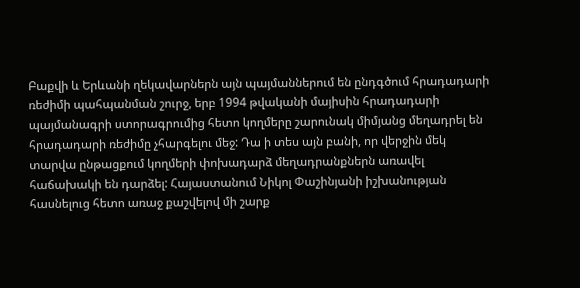Բաքվի և Երևանի ղեկավարներն այն պայմաններում են ընդգծում հրադադարի ռեժիմի պահպանման շուրջ, երբ 1994 թվականի մայիսին հրադադարի պայմանագրի ստորագրումից հետո կողմերը շարունակ միմյանց մեղադրել են հրադադարի ռեժիմը չհարգելու մեջ: Դա ի տես այն բանի, որ վերջին մեկ տարվա ընթացքում կողմերի փոխադարձ մեղադրանքներն առավել հաճախակի են դարձել: Հայաստանում Նիկոլ Փաշինյանի իշխանության հասնելուց հետո առաջ քաշվելով մի շարք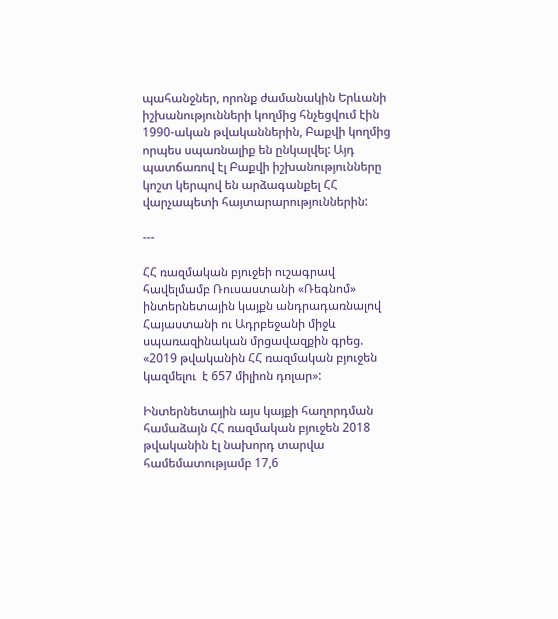պահանջներ, որոնք ժամանակին Երևանի իշխանությունների կողմից հնչեցվում էին 1990-ական թվականներին, Բաքվի կողմից որպես սպառնալիք են ընկալվել: Այդ պատճառով էլ Բաքվի իշխանությունները կոշտ կերպով են արձագանքել ՀՀ վարչապետի հայտարարություններին:

---

ՀՀ ռազմական բյուջեի ուշագրավ հավելմամբ Ռուսաստանի «Ռեգնոմ» ինտերնետային կայքն անդրադառնալով Հայաստանի ու Ադրբեջանի միջև սպառազինական մրցավազքին գրեց. «2019 թվականին ՀՀ ռազմական բյուջեն կազմելու  է 657 միլիոն դոլար»:

Ինտերնետային այս կայքի հաղորդման համաձայն ՀՀ ռազմական բյուջեն 2018 թվականին էլ նախորդ տարվա համեմատությամբ 17,6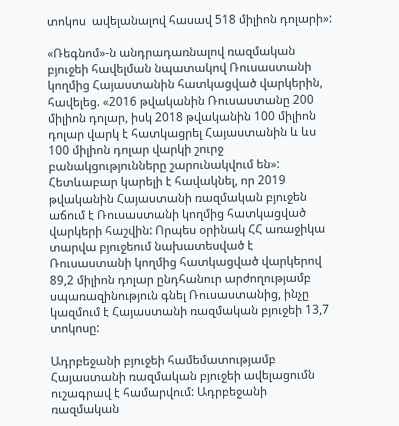տոկոս  ավելանալով հասավ 518 միլիոն դոլարի»:

«Ռեգնոմ»-ն անդրադառնալով ռազմական բյուջեի հավելման նպատակով Ռուսաստանի կողմից Հայաստանին հատկացված վարկերին, հավելեց. «2016 թվականին Ռուսաստանը 200 միլիոն դոլար, իսկ 2018 թվականին 100 միլիոն դոլար վարկ է հատկացրել Հայաստանին և ևս 100 միլիոն դոլար վարկի շուրջ բանակցությունները շարունակվում են»: Հետևաբար կարելի է հավակնել, որ 2019 թվականին Հայաստանի ռազմական բյուջեն աճում է Ռուսաստանի կողմից հատկացված վարկերի հաշվին: Որպես օրինակ ՀՀ առաջիկա տարվա բյուջեում նախատեսված է Ռուսաստանի կողմից հատկացված վարկերով 89,2 միլիոն դոլար ընդհանուր արժողությամբ սպառազինություն գնել Ռուսաստանից, ինչը կազմում է Հայաստանի ռազմական բյուջեի 13,7 տոկոսը:

Ադրբեջանի բյուջեի համեմատությամբ Հայաստանի ռազմական բյուջեի ավելացումն ուշագրավ է համարվում: Ադրբեջանի ռազմական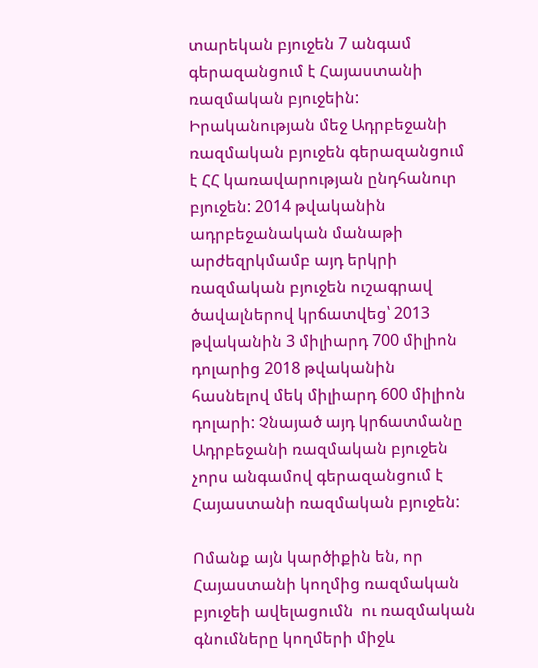տարեկան բյուջեն 7 անգամ գերազանցում է Հայաստանի ռազմական բյուջեին: Իրականության մեջ Ադրբեջանի ռազմական բյուջեն գերազանցում է ՀՀ կառավարության ընդհանուր բյուջեն: 2014 թվականին ադրբեջանական մանաթի արժեզրկմամբ այդ երկրի ռազմական բյուջեն ուշագրավ ծավալներով կրճատվեց՝ 2013 թվականին 3 միլիարդ 700 միլիոն դոլարից 2018 թվականին հասնելով մեկ միլիարդ 600 միլիոն դոլարի: Չնայած այդ կրճատմանը Ադրբեջանի ռազմական բյուջեն չորս անգամով գերազանցում է Հայաստանի ռազմական բյուջեն:

Ոմանք այն կարծիքին են, որ Հայաստանի կողմից ռազմական բյուջեի ավելացումն  ու ռազմական գնումները կողմերի միջև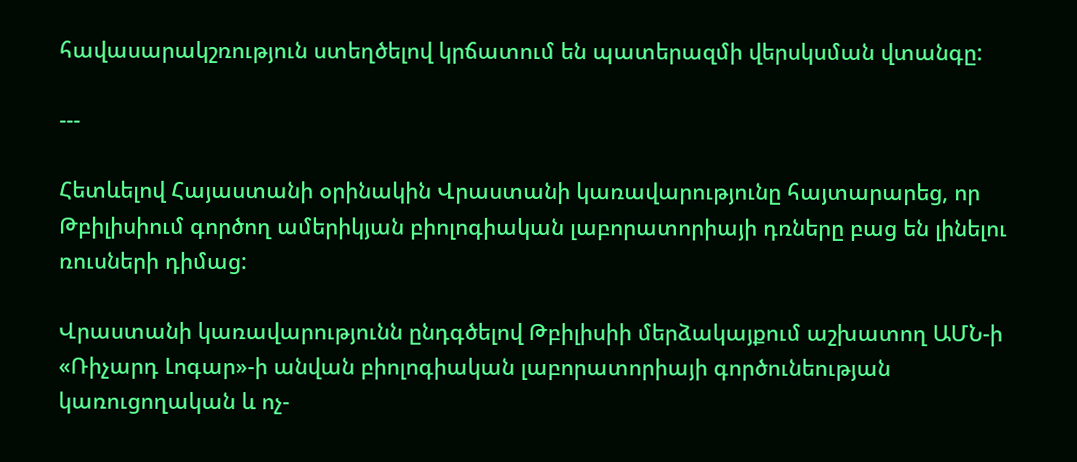հավասարակշռություն ստեղծելով կրճատում են պատերազմի վերսկսման վտանգը:

---

Հետևելով Հայաստանի օրինակին Վրաստանի կառավարությունը հայտարարեց, որ Թբիլիսիում գործող ամերիկյան բիոլոգիական լաբորատորիայի դռները բաց են լինելու ռուսների դիմաց:

Վրաստանի կառավարությունն ընդգծելով Թբիլիսիի մերձակայքում աշխատող ԱՄՆ-ի «Ռիչարդ Լոգար»-ի անվան բիոլոգիական լաբորատորիայի գործունեության կառուցողական և ոչ-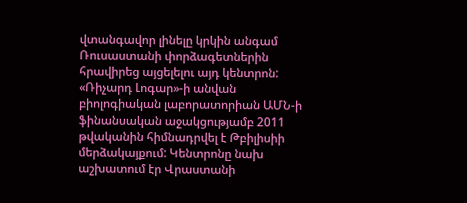վտանգավոր լինելը կրկին անգամ Ռուսաստանի փորձագետներին հրավիրեց այցելելու այդ կենտրոն: «Ռիչարդ Լոգար»-ի անվան բիոլոգիական լաբորատորիան ԱՄՆ-ի ֆինանսական աջակցությամբ 2011 թվականին հիմնադրվել է Թբիլիսիի մերձակայքում: Կենտրոնը նախ աշխատում էր Վրաստանի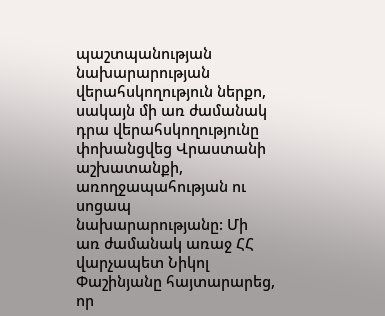պաշտպանության նախարարության վերահսկողություն ներքո, սակայն մի առ ժամանակ դրա վերահսկողությունը փոխանցվեց Վրաստանի աշխատանքի, առողջապահության ու սոցապ նախարարությանը: Մի առ ժամանակ առաջ ՀՀ վարչապետ Նիկոլ Փաշինյանը հայտարարեց, որ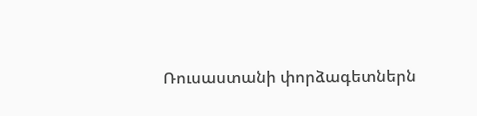Ռուսաստանի փորձագետներն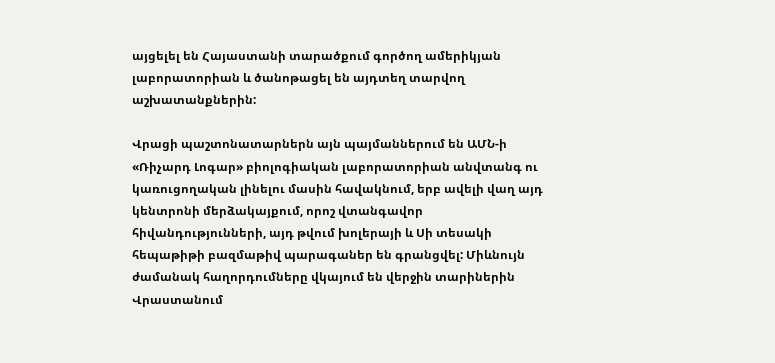այցելել են Հայաստանի տարածքում գործող ամերիկյան լաբորատորիան և ծանոթացել են այդտեղ տարվող աշխատանքներին:

Վրացի պաշտոնատարներն այն պայմաններում են ԱՄՆ-ի «Ռիչարդ Լոգար» բիոլոգիական լաբորատորիան անվտանգ ու կառուցողական լինելու մասին հավակնում, երբ ավելի վաղ այդ կենտրոնի մերձակայքում, որոշ վտանգավոր հիվանդությունների, այդ թվում խոլերայի և Սի տեսակի հեպաթիթի բազմաթիվ պարագաներ են գրանցվել: Միևնույն ժամանակ հաղորդումները վկայում են վերջին տարիներին Վրաստանում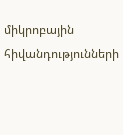միկրոբային հիվանդությունների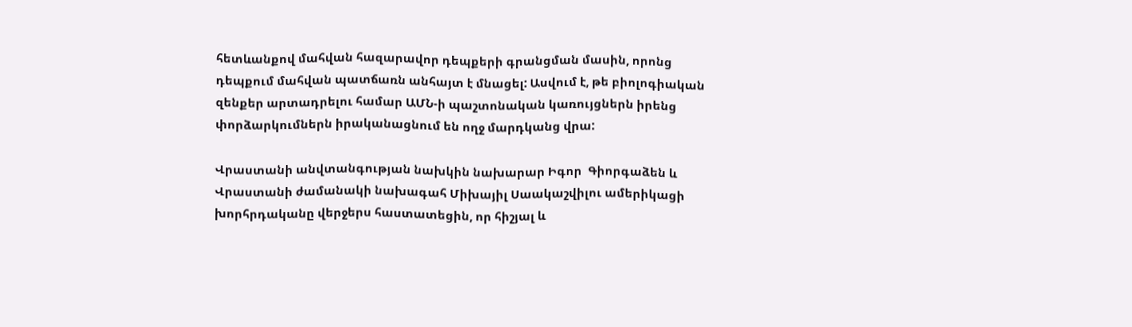հետևանքով մահվան հազարավոր դեպքերի գրանցման մասին, որոնց դեպքում մահվան պատճառն անհայտ է մնացել: Ասվում է, թե բիոլոգիական զենքեր արտադրելու համար ԱՄՆ-ի պաշտոնական կառույցներն իրենց փորձարկումներն իրականացնում են ողջ մարդկանց վրա:

Վրաստանի անվտանգության նախկին նախարար Իգոր  Գիորգաձեն և Վրաստանի ժամանակի նախագահ Միխայիլ Սաակաշվիլու ամերիկացի խորհրդականը վերջերս հաստատեցին, որ հիշյալ և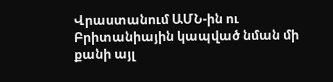Վրաստանում ԱՄՆ-ին ու Բրիտանիային կապված նման մի քանի այլ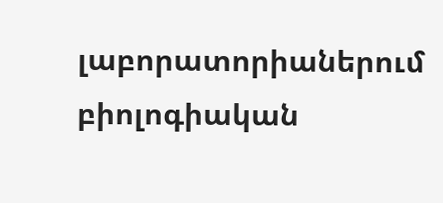լաբորատորիաներում բիոլոգիական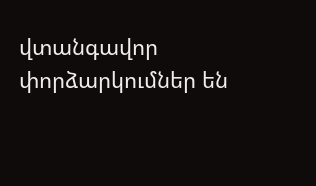վտանգավոր փորձարկումներ են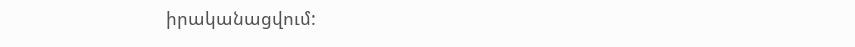իրականացվում: